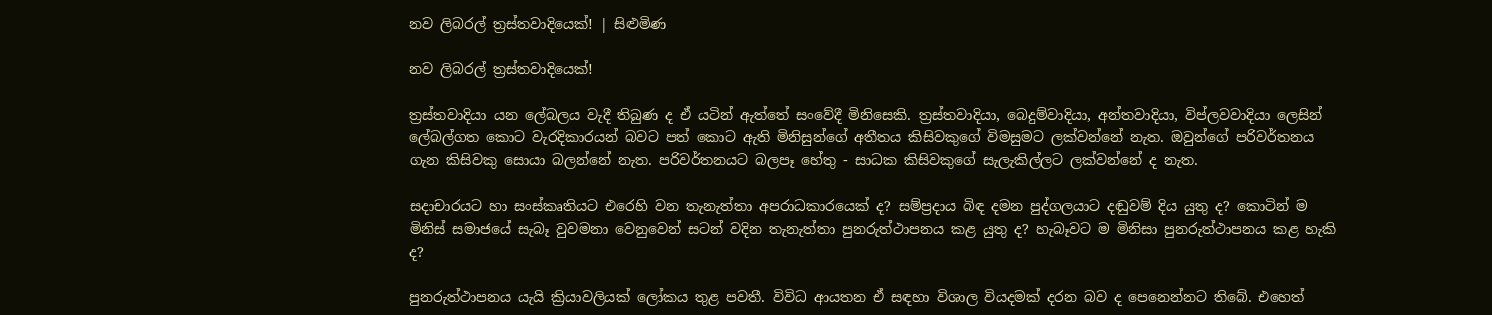නව ලිබරල් ත්‍රස්තවාදියෙක්! | සිළුමිණ

නව ලිබරල් ත්‍රස්තවාදියෙක්!

ත්‍රස්තවාදියා යන ලේබලය වැදී තිබුණ ද ඒ යටින් ඇත්තේ සංවේදී මිනිසෙකි. ත්‍රස්තවාදියා, බෙදුම්වාදියා, අන්තවාදියා, විප්ලවවාදියා ලෙසින් ලේබල්ගත කොට වැරදිකාරයන් බවට පත් කොට ඇති මිනිසුන්ගේ අතීතය කිසිවකුගේ විමසුමට ලක්වන්නේ නැත. ඔවුන්ගේ පරිවර්තනය ගැන කිසිවකු සොයා බලන්නේ නැත. පරිවර්තනයට බලප‍ෑ හේතු - සාධක කිසිවකුගේ සැලැකිල්ලට ලක්වන්නේ ද නැත.

සදාචාරයට හා සංස්ක‍‍ෘතියට එරෙහි වන තැනැත්තා අපරාධකාරයෙක් ද? සම්ප්‍රදාය බිඳ දමන පුද්ගලයාට දඬුවම් දිය යුතු ද? කොටින් ම මිනිස් සමාජයේ සැබෑ වුවමනා වෙනුවෙන් සටන් වදින තැනැත්තා පුනරුත්ථාපනය කළ යුතු ද? හැබෑවට ම මිනිසා පුනරුත්ථාපනය කළ හැකි ද?

පුනරුත්ථාපනය යැයි ක්‍රියාවලියක් ලෝකය තුළ පවතී. විවිධ ආයතන ඒ සඳහා විශාල වියදමක් දරන බව ද පෙනෙන්නට තිබේ. එහෙත්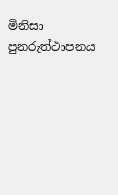මිනිසා පුනරුත්ථාපනය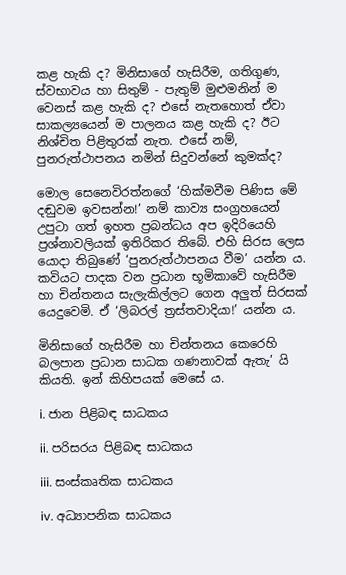කළ හැකි ද? මිනිසාගේ හැසිරීම, ගතිගුණ, ස්වභාවය හා සිතුම් - පැතුම් මුළුමනින් ම වෙනස් කළ හැකි ද? එසේ නැතහොත් ඒවා සාකල්‍යයෙන් ම පාලනය කළ හැකි ද? ඊට නිශ්චිත පිළිතුරක් නැත. එසේ නම්, පුනරුත්ථාපනය නමින් සිදුවන්නේ කුමක්ද?

මොල සෙනෙවිරත්නගේ ‘හික්මවීම පිණිස මේ දඬුවම ඉවසන්න!’ නම් කාව්‍ය සංග්‍රහයෙන් උපුටා ගත් ඉහත ප්‍රබන්ධය අප ඉදිරියෙහි ප්‍රශ්නාවලියක් ඉතිරිකර තිබේ. එහි සිරස ලෙස යොදා තිබුණේ ‘පුනරුත්ථාපනය වීම’ යන්න ය. කවියට පාදක වන ප්‍රධාන භූමිකාවේ හැසිරීම හා චින්තනය සැලැකිල්ලට ගෙන අලුත් සිරසක් යෙදුවෙමි‍. ඒ ‘ලිබරල් ත්‍රස්තවාදියා!’ යන්න ය.

මිනිසාගේ හැසිරීම හා චින්තනය කෙරෙහි බලපාන ප්‍රධාන සාධක ගණනාවක් ඇතැ’ යි කියති. ඉන් කිහිපයක් මෙසේ ය.

i. ජාන පිළිබඳ සාධකය

ii. පරිසරය පිළිබඳ සාධකය

iii. සංස්කෘතික සාධකය

iv. අධ්‍යාපනික සාධකය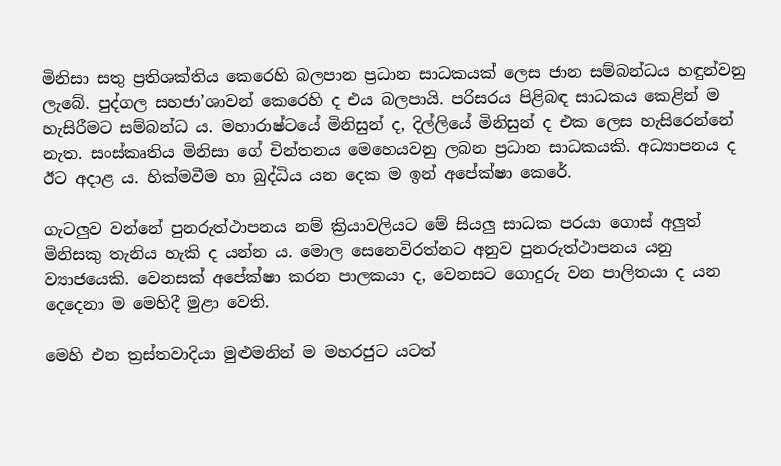මිනිසා සතු ප්‍රතිශක්තිය කෙරෙහි බලපාන ප්‍රධාන සාධකයක් ලෙස ජාන සම්බන්ධය හඳුන්වනු ලැබේ. පුද්ගල සහජා’ශාවන් කෙරෙහි ද එය බලපායි. පරිසරය පිළිබඳ සාධකය කෙළින් ම හැසිරීමට සම්බන්ධ ය. මහාරාෂ්ටයේ මිනිසුන් ද, දිල්ලියේ මිනිසුන් ද එක ලෙස හැසිරෙන්නේ නැත. සංස්කෘතිය මිනිසා ගේ චින්තනය මෙහෙයවනු ලබන ප්‍රධාන සාධකයකි. අධ්‍යාපනය ද ඊට අදාළ ය. හික්මවීම හා බුද්ධිය යන දෙක ම ඉන් අපේක්ෂා කෙරේ.

ගැටලුව වන්නේ පුනරුත්ථාපනය නම් ක්‍රියාවලියට මේ සියලු සාධක පරයා ගොස් අලුත් මිනිසකු තැනිය හැකි ද යන්න ය. මොල සෙනෙවිරත්නට අනුව පුනරුත්ථාපනය යනු ව්‍යාජයෙකි. වෙනසක් අපේක්ෂා කරන පාලකයා ද, වෙනසට ගොදුරු වන පාලිතයා ද යන දෙදෙනා ම මෙහිදී මුළා වෙති.

මෙහි එන ත්‍රස්තවාදියා මුළුමනින් ම මහරජුට යටත්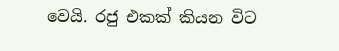වෙයි. රජු එකක් කියන විට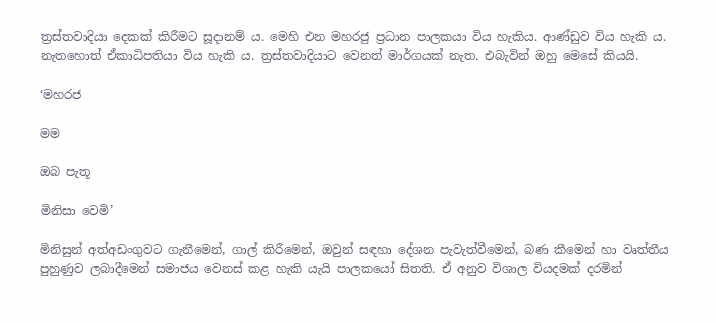ත්‍රස්තවාදියා දෙකක් කිරීමට සූදානම් ය. මෙහි එන මහරජු ප්‍රධාන පාලකයා විය හැකිය. ආණ්ඩුව විය හැකි ය. නැතහොත් ඒකාධිපතියා විය හැකි ය. ත්‍රස්තවාදියාට වෙනත් මාර්ගයක් නැත. එබැවින් ඔහු මෙසේ කියයි.

‘මහරජ‍

මම

ඔබ පැතූ

මිනිසා වෙමි’

මිනිසුන් අත්අඩංගුවට ගැනීමෙන්, ගාල් කිරීමෙන්, ඔවුන් සඳහා දේශන පැවැත්වීමෙන්, බණ කීමෙන් හා වෘත්තීය පුහුණුව ලබාදීමෙන් සමාජය වෙනස් කළ හැකි යැයි පාලකයෝ සිතති. ඒ අනුව විශාල වියදමක් දරමින්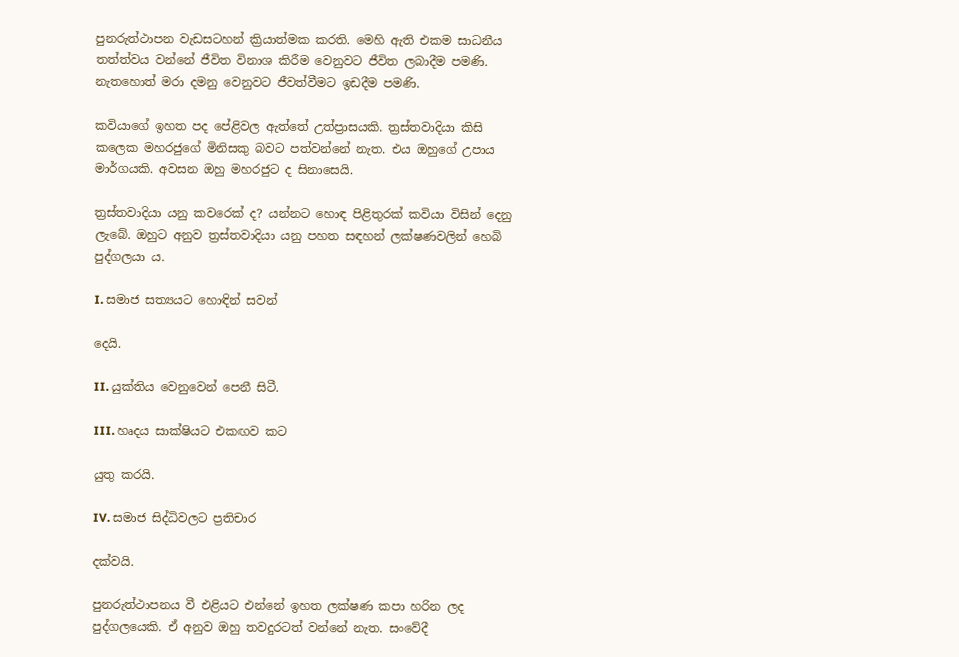පුනරුත්ථාපන වැඩසටහන් ක්‍රියාත්මක කරති. මෙහි ඇති එකම සාධනීය තත්ත්වය වන්නේ ජීවිත විනාශ කිරීම වෙනුවට ජීවිත ලබාදීම පමණි. නැතහොත් මරා දමනු වෙනුවට ජීවත්වීමට ඉඩදීම පමණි.

කවියාගේ ඉහත පද පේළිවල ඇත්තේ උත්ප්‍රාසයකි. ත්‍රස්තවාදියා කිසි කලෙක මහරජුගේ මිනිසකු බවට පත්වන්නේ නැත. එය ඔහුගේ ‍උපාය මාර්ගයකි. අවසන ඔහු මහරජුට ද සිනාසෙයි.

ත්‍රස්තවාදියා යනු කවරෙක් ද? යන්නට හොඳ පිළිතුරක් කවියා විසින් දෙනු ලැබේ. ඔහුට අනුව ත්‍රස්තවාදියා යනු පහත සඳහන් ලක්ෂණවලින් හෙබි පුද්ගලයා ය.

I. සමාජ සත්‍යයට හොඳින් සවන්

දෙයි.

II. යුක්තිය වෙනුවෙන් පෙනී සිටී.

III. හෘදය සාක්ෂියට එකඟව කට

යුතු කරයි.

IV. සමාජ සිද්ධිවලට ප්‍රතිචාර

දක්වයි.

පුනරුත්ථාපනය වී එළියට එන්නේ ඉහත ලක්ෂණ කපා හරින ලද පුද්ගලයෙකි. ඒ අනුව ඔහු තවදුරටත් වන්නේ නැත. සංවේදී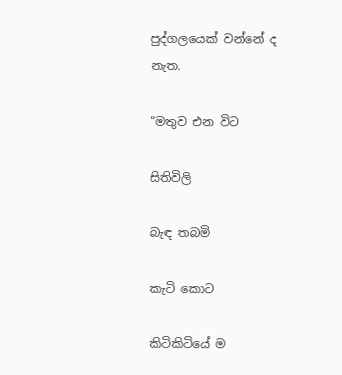පුද්ගලයෙක් වන්නේ ද නැත.

“මතුව එන විට

සිතිවිලි

බැඳ තබමි

කැටි කොට

කිටිකිටියේ ම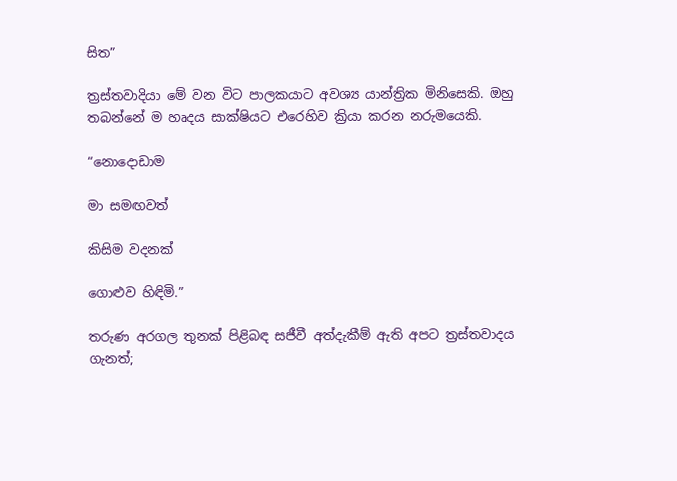සිත”

ත්‍රස්තවාදියා මේ වන විට පාලකයාට අවශ්‍ය යාන්ත්‍රික මිනිසෙකි. ඔහු තබන්නේ ම හෘදය සාක්ෂියට එරෙහිව ක්‍රියා කරන නරුමයෙකි.

“නොදොඩාම

මා සමඟවත්

කිසිම වදනක්

ගොළුව හිඳිමි.”

තරුණ අරගල තුනක් පිළිබඳ සජීවී අත්දැකීම් ඇති අපට ත්‍රස්තවාදය ගැනත්;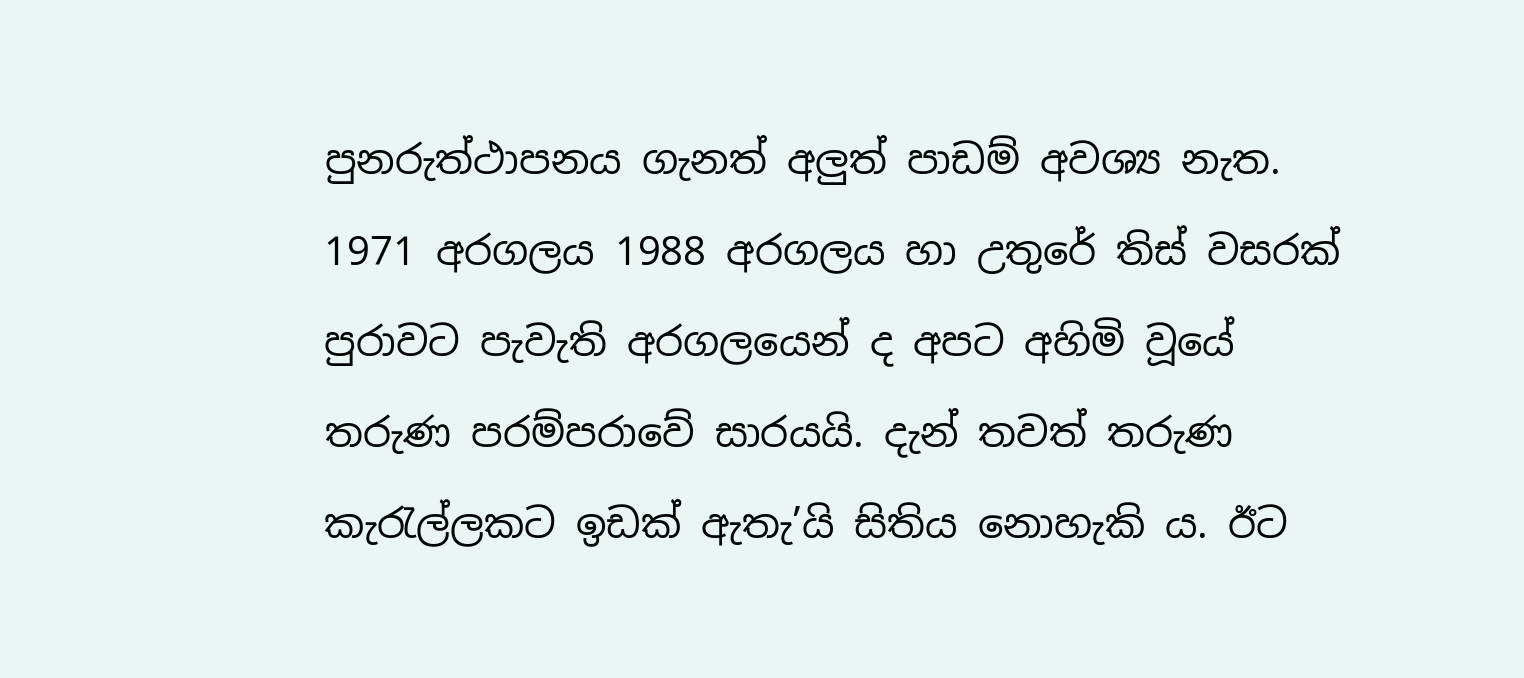පුනරුත්ථාපනය ගැනත් අලුත් පාඩම් අවශ්‍ය නැත. 1971 අරගලය 1988 අරගලය හා ‍උතුරේ තිස් වසරක් පුරාවට පැවැති අරගලයෙන් ද අපට අහිමි වූයේ තරුණ පරම්පරාවේ සාරයයි. දැන් තවත් තරුණ කැරැල්ලකට ඉඩක් ඇතැ’යි සිතිය නොහැකි ය. ඊට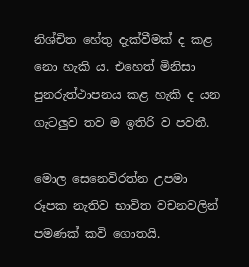නිශ්චිත හේතු දැක්වීමක් ද කළ නො හැකි ය. එහෙත් මිනිසා පුනරුත්ථාපනය කළ හැකි ද යන ගැටලුව තව ම ඉතිරි ව පවතී.

මොල සෙනෙවිරත්න උපමා රූපක නැතිව භාවිත වචනවලින් පමණක් කවි ගොතයි.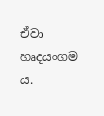ඒවා හෘදයංගම ය.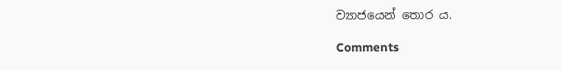ව්‍යාජයෙන් තොර ය.

Comments